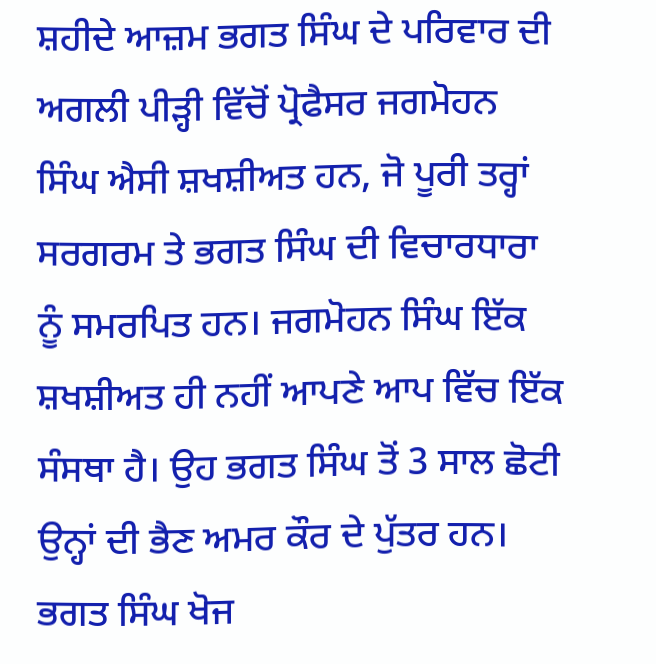ਸ਼ਹੀਦੇ ਆਜ਼ਮ ਭਗਤ ਸਿੰਘ ਦੇ ਪਰਿਵਾਰ ਦੀ ਅਗਲੀ ਪੀੜ੍ਹੀ ਵਿੱਚੋਂ ਪ੍ਰੋਫੈਸਰ ਜਗਮੋਹਨ ਸਿੰਘ ਐਸੀ ਸ਼ਖਸ਼ੀਅਤ ਹਨ, ਜੋ ਪੂਰੀ ਤਰ੍ਹਾਂ ਸਰਗਰਮ ਤੇ ਭਗਤ ਸਿੰਘ ਦੀ ਵਿਚਾਰਧਾਰਾ ਨੂੰ ਸਮਰਪਿਤ ਹਨ। ਜਗਮੋਹਨ ਸਿੰਘ ਇੱਕ ਸ਼ਖਸ਼ੀਅਤ ਹੀ ਨਹੀਂ ਆਪਣੇ ਆਪ ਵਿੱਚ ਇੱਕ ਸੰਸਥਾ ਹੈ। ਉਹ ਭਗਤ ਸਿੰਘ ਤੋਂ 3 ਸਾਲ ਛੋਟੀ ਉਨ੍ਹਾਂ ਦੀ ਭੈਣ ਅਮਰ ਕੌਰ ਦੇ ਪੁੱਤਰ ਹਨ। ਭਗਤ ਸਿੰਘ ਖੋਜ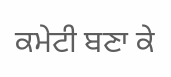ਕਮੇਟੀ ਬਣਾ ਕੇ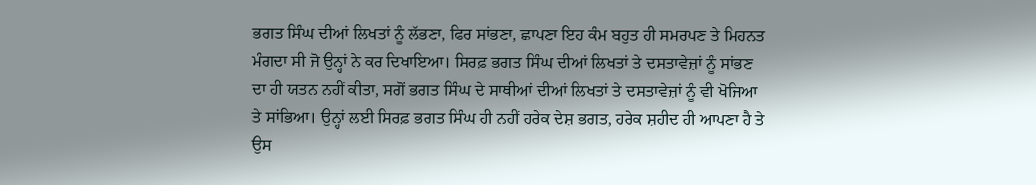ਭਗਤ ਸਿੰਘ ਦੀਆਂ ਲਿਖਤਾਂ ਨੂੰ ਲੱਭਣਾ, ਫਿਰ ਸਾਂਭਣਾ, ਛਾਪਣਾ ਇਹ ਕੰਮ ਬਹੁਤ ਹੀ ਸਮਰਪਣ ਤੇ ਮਿਹਨਤ ਮੰਗਦਾ ਸੀ ਜੋ ਉਨ੍ਹਾਂ ਨੇ ਕਰ ਦਿਖਾਇਆ। ਸਿਰਫ਼ ਭਗਤ ਸਿੰਘ ਦੀਆਂ ਲਿਖਤਾਂ ਤੇ ਦਸਤਾਵੇਜ਼ਾਂ ਨੂੰ ਸਾਂਭਣ ਦਾ ਹੀ ਯਤਨ ਨਹੀਂ ਕੀਤਾ, ਸਗੋਂ ਭਗਤ ਸਿੰਘ ਦੇ ਸਾਥੀਆਂ ਦੀਆਂ ਲਿਖਤਾਂ ਤੇ ਦਸਤਾਵੇਜ਼ਾਂ ਨੂੰ ਵੀ ਖੋਜਿਆ ਤੇ ਸਾਂਭਿਆ। ਉਨ੍ਹਾਂ ਲਈ ਸਿਰਫ਼ ਭਗਤ ਸਿੰਘ ਹੀ ਨਹੀਂ ਹਰੇਕ ਦੇਸ਼ ਭਗਤ, ਹਰੇਕ ਸ਼ਹੀਦ ਹੀ ਆਪਣਾ ਹੈ ਤੇ ਉਸ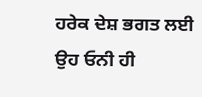ਹਰੇਕ ਦੇਸ਼ ਭਗਤ ਲਈ ਉਹ ਓਨੀ ਹੀ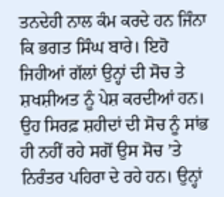ਤਨਦੇਹੀ ਨਾਲ ਕੰਮ ਕਰਦੇ ਹਨ ਜਿੰਨਾ ਕਿ ਭਗਤ ਸਿੰਘ ਬਾਰੇ। ਇਹੋ ਜਿਹੀਆਂ ਗੱਲਾਂ ਉਨ੍ਹਾਂ ਦੀ ਸੋਚ ਤੇ ਸ਼ਖਸ਼ੀਅਤ ਨੂੰ ਪੇਸ਼ ਕਰਦੀਆਂ ਹਨ। ਉਹ ਸਿਰਫ਼ ਸ਼ਹੀਦਾਂ ਦੀ ਸੋਚ ਨੂੰ ਸਾਂਭ ਹੀ ਨਹੀਂ ਰਹੇ ਸਗੋਂ ਉਸ ਸੋਚ ’ਤੇ ਨਿਰੰਤਰ ਪਹਿਰਾ ਦੇ ਰਹੇ ਹਨ। ਉਨ੍ਹਾਂ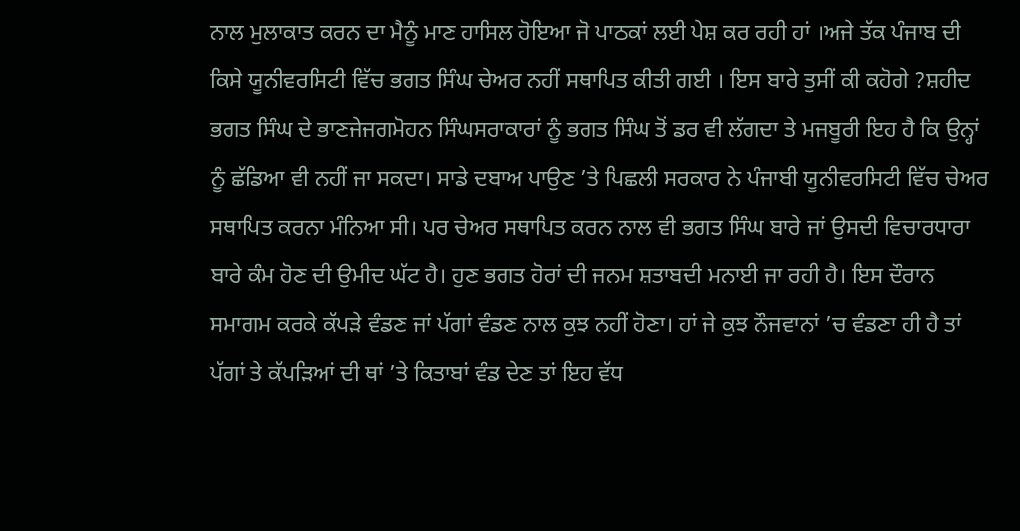ਨਾਲ ਮੁਲਾਕਾਤ ਕਰਨ ਦਾ ਮੈਨੂੰ ਮਾਣ ਹਾਸਿਲ ਹੋਇਆ ਜੋ ਪਾਠਕਾਂ ਲਈ ਪੇਸ਼ ਕਰ ਰਹੀ ਹਾਂ ।ਅਜੇ ਤੱਕ ਪੰਜਾਬ ਦੀ ਕਿਸੇ ਯੂਨੀਵਰਸਿਟੀ ਵਿੱਚ ਭਗਤ ਸਿੰਘ ਚੇਅਰ ਨਹੀਂ ਸਥਾਪਿਤ ਕੀਤੀ ਗਈ । ਇਸ ਬਾਰੇ ਤੁਸੀਂ ਕੀ ਕਹੋਗੇ ?ਸ਼ਹੀਦ ਭਗਤ ਸਿੰਘ ਦੇ ਭਾਣਜੇਜਗਮੋਹਨ ਸਿੰਘਸਰਾਕਾਰਾਂ ਨੂੰ ਭਗਤ ਸਿੰਘ ਤੋਂ ਡਰ ਵੀ ਲੱਗਦਾ ਤੇ ਮਜਬੂਰੀ ਇਹ ਹੈ ਕਿ ਉਨ੍ਹਾਂ ਨੂੰ ਛੱਡਿਆ ਵੀ ਨਹੀਂ ਜਾ ਸਕਦਾ। ਸਾਡੇ ਦਬਾਅ ਪਾਉਣ ’ਤੇ ਪਿਛਲੀ ਸਰਕਾਰ ਨੇ ਪੰਜਾਬੀ ਯੂਨੀਵਰਸਿਟੀ ਵਿੱਚ ਚੇਅਰ ਸਥਾਪਿਤ ਕਰਨਾ ਮੰਨਿਆ ਸੀ। ਪਰ ਚੇਅਰ ਸਥਾਪਿਤ ਕਰਨ ਨਾਲ ਵੀ ਭਗਤ ਸਿੰਘ ਬਾਰੇ ਜਾਂ ਉਸਦੀ ਵਿਚਾਰਧਾਰਾ ਬਾਰੇ ਕੰਮ ਹੋਣ ਦੀ ਉਮੀਦ ਘੱਟ ਹੈ। ਹੁਣ ਭਗਤ ਹੋਰਾਂ ਦੀ ਜਨਮ ਸ਼ਤਾਬਦੀ ਮਨਾਈ ਜਾ ਰਹੀ ਹੈ। ਇਸ ਦੌਰਾਨ ਸਮਾਗਮ ਕਰਕੇ ਕੱਪੜੇ ਵੰਡਣ ਜਾਂ ਪੱਗਾਂ ਵੰਡਣ ਨਾਲ ਕੁਝ ਨਹੀਂ ਹੋਣਾ। ਹਾਂ ਜੇ ਕੁਝ ਨੌਜਵਾਨਾਂ ’ਚ ਵੰਡਣਾ ਹੀ ਹੈ ਤਾਂ ਪੱਗਾਂ ਤੇ ਕੱਪੜਿਆਂ ਦੀ ਥਾਂ ’ਤੇ ਕਿਤਾਬਾਂ ਵੰਡ ਦੇਣ ਤਾਂ ਇਹ ਵੱਧ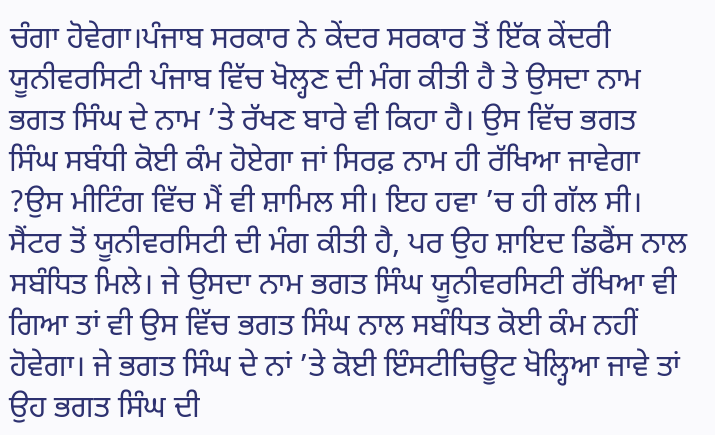ਚੰਗਾ ਹੋਵੇਗਾ।ਪੰਜਾਬ ਸਰਕਾਰ ਨੇ ਕੇਂਦਰ ਸਰਕਾਰ ਤੋਂ ਇੱਕ ਕੇਂਦਰੀ ਯੂਨੀਵਰਸਿਟੀ ਪੰਜਾਬ ਵਿੱਚ ਖੋਲ੍ਹਣ ਦੀ ਮੰਗ ਕੀਤੀ ਹੈ ਤੇ ਉਸਦਾ ਨਾਮ ਭਗਤ ਸਿੰਘ ਦੇ ਨਾਮ ’ਤੇ ਰੱਖਣ ਬਾਰੇ ਵੀ ਕਿਹਾ ਹੈ। ਉਸ ਵਿੱਚ ਭਗਤ ਸਿੰਘ ਸਬੰਧੀ ਕੋਈ ਕੰਮ ਹੋਏਗਾ ਜਾਂ ਸਿਰਫ਼ ਨਾਮ ਹੀ ਰੱਖਿਆ ਜਾਵੇਗਾ ?ਉਸ ਮੀਟਿੰਗ ਵਿੱਚ ਮੈਂ ਵੀ ਸ਼ਾਮਿਲ ਸੀ। ਇਹ ਹਵਾ ’ਚ ਹੀ ਗੱਲ ਸੀ। ਸੈਂਟਰ ਤੋਂ ਯੂਨੀਵਰਸਿਟੀ ਦੀ ਮੰਗ ਕੀਤੀ ਹੈ, ਪਰ ਉਹ ਸ਼ਾਇਦ ਡਿਫੈਂਸ ਨਾਲ ਸਬੰਧਿਤ ਮਿਲੇ। ਜੇ ਉਸਦਾ ਨਾਮ ਭਗਤ ਸਿੰਘ ਯੂਨੀਵਰਸਿਟੀ ਰੱਖਿਆ ਵੀ ਗਿਆ ਤਾਂ ਵੀ ਉਸ ਵਿੱਚ ਭਗਤ ਸਿੰਘ ਨਾਲ ਸਬੰਧਿਤ ਕੋਈ ਕੰਮ ਨਹੀਂ ਹੋਵੇਗਾ। ਜੇ ਭਗਤ ਸਿੰਘ ਦੇ ਨਾਂ ’ਤੇ ਕੋਈ ਇੰਸਟੀਚਿਊਟ ਖੋਲ੍ਹਿਆ ਜਾਵੇ ਤਾਂ ਉਹ ਭਗਤ ਸਿੰਘ ਦੀ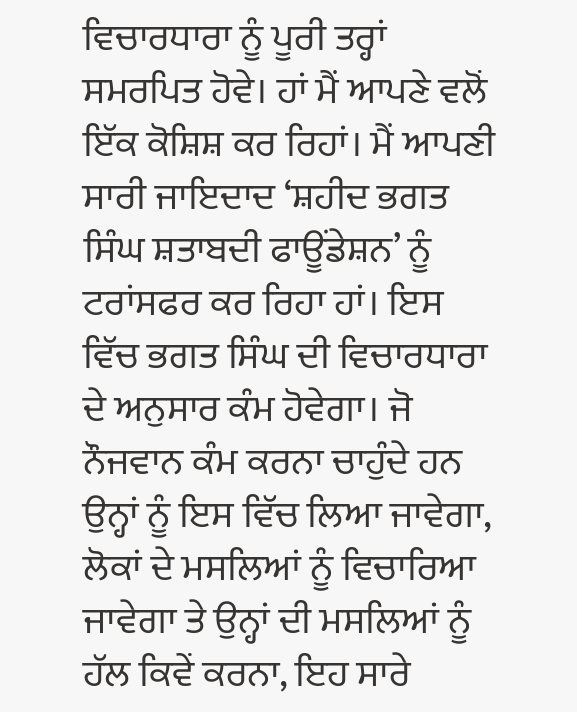ਵਿਚਾਰਧਾਰਾ ਨੂੰ ਪੂਰੀ ਤਰ੍ਹਾਂ ਸਮਰਪਿਤ ਹੋਵੇ। ਹਾਂ ਮੈਂ ਆਪਣੇ ਵਲੋਂ ਇੱਕ ਕੋਸ਼ਿਸ਼ ਕਰ ਰਿਹਾਂ। ਮੈਂ ਆਪਣੀ ਸਾਰੀ ਜਾਇਦਾਦ ‘ਸ਼ਹੀਦ ਭਗਤ ਸਿੰਘ ਸ਼ਤਾਬਦੀ ਫਾਊਂਡੇਸ਼ਨ’ ਨੂੰ ਟਰਾਂਸਫਰ ਕਰ ਰਿਹਾ ਹਾਂ। ਇਸ ਵਿੱਚ ਭਗਤ ਸਿੰਘ ਦੀ ਵਿਚਾਰਧਾਰਾ ਦੇ ਅਨੁਸਾਰ ਕੰਮ ਹੋਵੇਗਾ। ਜੋ ਨੌਜਵਾਨ ਕੰਮ ਕਰਨਾ ਚਾਹੁੰਦੇ ਹਨ ਉਨ੍ਹਾਂ ਨੂੰ ਇਸ ਵਿੱਚ ਲਿਆ ਜਾਵੇਗਾ, ਲੋਕਾਂ ਦੇ ਮਸਲਿਆਂ ਨੂੰ ਵਿਚਾਰਿਆ ਜਾਵੇਗਾ ਤੇ ਉਨ੍ਹਾਂ ਦੀ ਮਸਲਿਆਂ ਨੂੰ ਹੱਲ ਕਿਵੇਂ ਕਰਨਾ, ਇਹ ਸਾਰੇ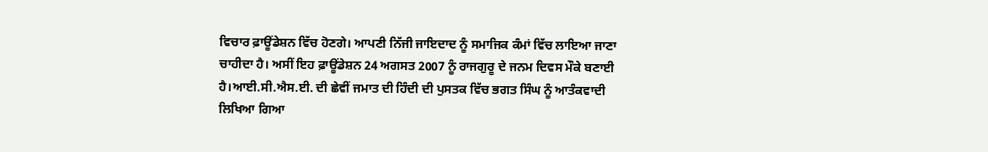ਵਿਚਾਰ ਫ਼ਾਊਂਡੇਸ਼ਨ ਵਿੱਚ ਹੋਣਗੇ। ਆਪਣੀ ਨਿੱਜੀ ਜਾਇਦਾਦ ਨੂੰ ਸਮਾਜਿਕ ਕੰਮਾਂ ਵਿੱਚ ਲਾਇਆ ਜਾਣਾ ਚਾਹੀਦਾ ਹੈ। ਅਸੀਂ ਇਹ ਫ਼ਾਊਂਡੇਸ਼ਨ 24 ਅਗਸਤ 2007 ਨੂੰ ਰਾਜਗੁਰੂ ਦੇ ਜਨਮ ਦਿਵਸ ਮੌਕੇ ਬਣਾਈ ਹੈ।ਆਈ.ਸੀ.ਐਸ.ਈ. ਦੀ ਛੇਵੀਂ ਜਮਾਤ ਦੀ ਹਿੰਦੀ ਦੀ ਪੁਸਤਕ ਵਿੱਚ ਭਗਤ ਸਿੰਘ ਨੂੰ ਆਤੰਕਵਾਦੀ ਲਿਖਿਆ ਗਿਆ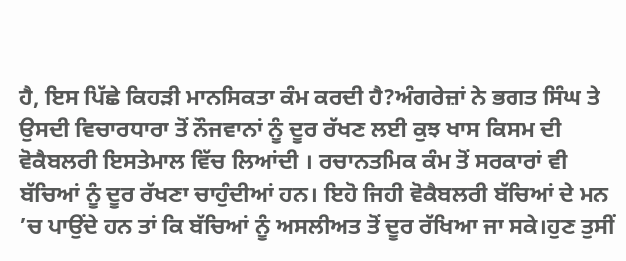ਹੈ, ਇਸ ਪਿੱਛੇ ਕਿਹੜੀ ਮਾਨਸਿਕਤਾ ਕੰਮ ਕਰਦੀ ਹੈ?ਅੰਗਰੇਜ਼ਾਂ ਨੇ ਭਗਤ ਸਿੰਘ ਤੇ ਉਸਦੀ ਵਿਚਾਰਧਾਰਾ ਤੋਂ ਨੌਜਵਾਨਾਂ ਨੂੰ ਦੂਰ ਰੱਖਣ ਲਈ ਕੁਝ ਖਾਸ ਕਿਸਮ ਦੀ ਵੋਕੈਬਲਰੀ ਇਸਤੇਮਾਲ ਵਿੱਚ ਲਿਆਂਦੀ । ਰਚਾਨਤਮਿਕ ਕੰਮ ਤੋਂ ਸਰਕਾਰਾਂ ਵੀ ਬੱਚਿਆਂ ਨੂੰ ਦੂਰ ਰੱਖਣਾ ਚਾਹੁੰਦੀਆਂ ਹਨ। ਇਹੋ ਜਿਹੀ ਵੋਕੈਬਲਰੀ ਬੱਚਿਆਂ ਦੇ ਮਨ ’ਚ ਪਾਉਂਦੇ ਹਨ ਤਾਂ ਕਿ ਬੱਚਿਆਂ ਨੂੰ ਅਸਲੀਅਤ ਤੋਂ ਦੂਰ ਰੱਖਿਆ ਜਾ ਸਕੇ।ਹੁਣ ਤੁਸੀਂ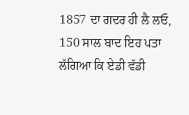1857 ਦਾ ਗਦਰ ਹੀ ਲੈ ਲਓ, 150 ਸਾਲ ਬਾਦ ਇਹ ਪਤਾ ਲੱਗਿਆ ਕਿ ਏਡੀ ਵੱਡੀ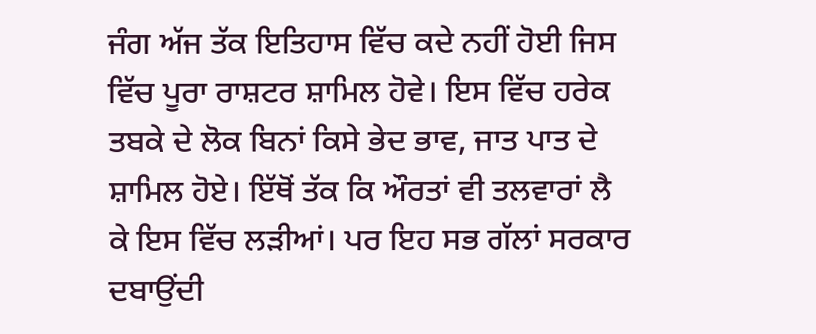ਜੰਗ ਅੱਜ ਤੱਕ ਇਤਿਹਾਸ ਵਿੱਚ ਕਦੇ ਨਹੀਂ ਹੋਈ ਜਿਸ ਵਿੱਚ ਪੂਰਾ ਰਾਸ਼ਟਰ ਸ਼ਾਮਿਲ ਹੋਵੇ। ਇਸ ਵਿੱਚ ਹਰੇਕ ਤਬਕੇ ਦੇ ਲੋਕ ਬਿਨਾਂ ਕਿਸੇ ਭੇਦ ਭਾਵ, ਜਾਤ ਪਾਤ ਦੇ ਸ਼ਾਮਿਲ ਹੋਏ। ਇੱਥੋਂ ਤੱਕ ਕਿ ਔਰਤਾਂ ਵੀ ਤਲਵਾਰਾਂ ਲੈ ਕੇ ਇਸ ਵਿੱਚ ਲੜੀਆਂ। ਪਰ ਇਹ ਸਭ ਗੱਲਾਂ ਸਰਕਾਰ ਦਬਾਉਂਦੀ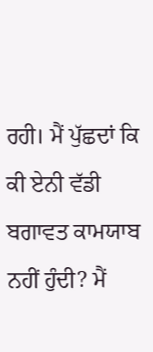ਰਹੀ। ਮੈਂ ਪੁੱਛਦਾਂ ਕਿ ਕੀ ਏਨੀ ਵੱਡੀ ਬਗਾਵਤ ਕਾਮਯਾਬ ਨਹੀਂ ਹੁੰਦੀ? ਮੈਂ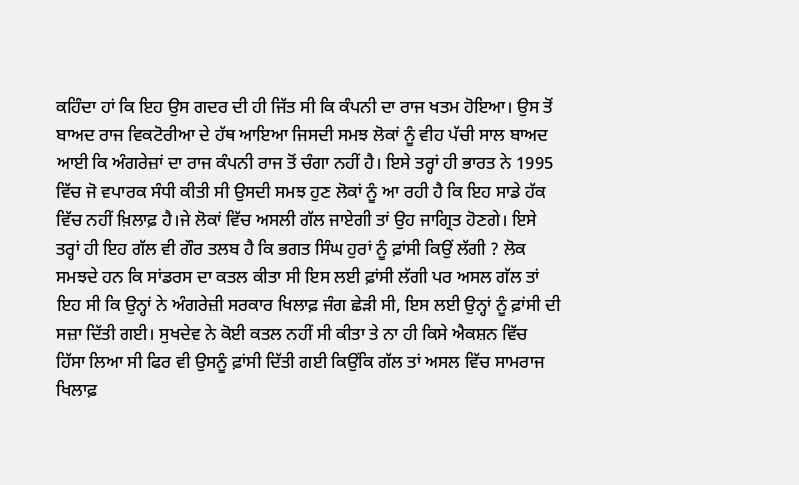ਕਹਿੰਦਾ ਹਾਂ ਕਿ ਇਹ ਉਸ ਗਦਰ ਦੀ ਹੀ ਜਿੱਤ ਸੀ ਕਿ ਕੰਪਨੀ ਦਾ ਰਾਜ ਖਤਮ ਹੋਇਆ। ਉਸ ਤੋਂ ਬਾਅਦ ਰਾਜ ਵਿਕਟੋਰੀਆ ਦੇ ਹੱਥ ਆਇਆ ਜਿਸਦੀ ਸਮਝ ਲੋਕਾਂ ਨੂੰ ਵੀਹ ਪੱਚੀ ਸਾਲ ਬਾਅਦ ਆਈ ਕਿ ਅੰਗਰੇਜ਼ਾਂ ਦਾ ਰਾਜ ਕੰਪਨੀ ਰਾਜ ਤੋਂ ਚੰਗਾ ਨਹੀਂ ਹੈ। ਇਸੇ ਤਰ੍ਹਾਂ ਹੀ ਭਾਰਤ ਨੇ 1995 ਵਿੱਚ ਜੋ ਵਪਾਰਕ ਸੰਧੀ ਕੀਤੀ ਸੀ ਉਸਦੀ ਸਮਝ ਹੁਣ ਲੋਕਾਂ ਨੂੰ ਆ ਰਹੀ ਹੈ ਕਿ ਇਹ ਸਾਡੇ ਹੱਕ ਵਿੱਚ ਨਹੀਂ ਖ਼ਿਲਾਫ਼ ਹੈ।ਜੇ ਲੋਕਾਂ ਵਿੱਚ ਅਸਲੀ ਗੱਲ ਜਾਏਗੀ ਤਾਂ ਉਹ ਜਾਗ੍ਰਿਤ ਹੋਣਗੇ। ਇਸੇ ਤਰ੍ਹਾਂ ਹੀ ਇਹ ਗੱਲ ਵੀ ਗੌਰ ਤਲਬ ਹੈ ਕਿ ਭਗਤ ਸਿੰਘ ਹੁਰਾਂ ਨੂੰ ਫ਼ਾਂਸੀ ਕਿਉਂ ਲੱਗੀ ? ਲੋਕ ਸਮਝਦੇ ਹਨ ਕਿ ਸਾਂਡਰਸ ਦਾ ਕਤਲ ਕੀਤਾ ਸੀ ਇਸ ਲਈ ਫ਼ਾਂਸੀ ਲੱਗੀ ਪਰ ਅਸਲ ਗੱਲ ਤਾਂ ਇਹ ਸੀ ਕਿ ਉਨ੍ਹਾਂ ਨੇ ਅੰਗਰੇਜ਼ੀ ਸਰਕਾਰ ਖਿਲਾਫ਼ ਜੰਗ ਛੇੜੀ ਸੀ, ਇਸ ਲਈ ਉਨ੍ਹਾਂ ਨੂੰ ਫ਼ਾਂਸੀ ਦੀ ਸਜ਼ਾ ਦਿੱਤੀ ਗਈ। ਸੁਖਦੇਵ ਨੇ ਕੋਈ ਕਤਲ ਨਹੀਂ ਸੀ ਕੀਤਾ ਤੇ ਨਾ ਹੀ ਕਿਸੇ ਐਕਸ਼ਨ ਵਿੱਚ ਹਿੱਸਾ ਲਿਆ ਸੀ ਫਿਰ ਵੀ ਉਸਨੂੰ ਫ਼ਾਂਸੀ ਦਿੱਤੀ ਗਈ ਕਿਉਂਕਿ ਗੱਲ ਤਾਂ ਅਸਲ ਵਿੱਚ ਸਾਮਰਾਜ ਖਿਲਾਫ਼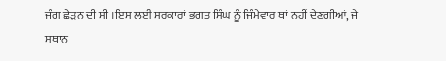ਜੰਗ ਛੇੜਨ ਦੀ ਸੀ ।ਇਸ ਲਈ ਸਰਕਾਰਾਂ ਭਗਤ ਸਿੰਘ ਨੂੰ ਜਿੰਮੇਵਾਰ ਥਾਂ ਨਹੀਂ ਦੇਣਗੀਆਂ, ਜੇ ਸਥਾਨ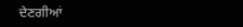ਦੇਣਗੀਆਂ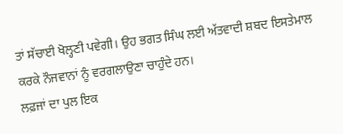ਤਾਂ ਸੱਚਾਈ ਖੋਲ੍ਹਣੀ ਪਵੇਗੀ। ਉਹ ਭਗਤ ਸਿੰਘ ਲਈ ਅੱਤਵਾਦੀ ਸ਼ਬਦ ਇਸਤੇਮਾਲ ਕਰਕੇ ਨੌਜਵਾਨਾਂ ਨੂੰ ਵਰਗਲਾਉਣਾ ਚਾਹੁੰਦੇ ਹਨ।
ਲਫ਼ਜਾਂ ਦਾ ਪੁਲ ਇਕ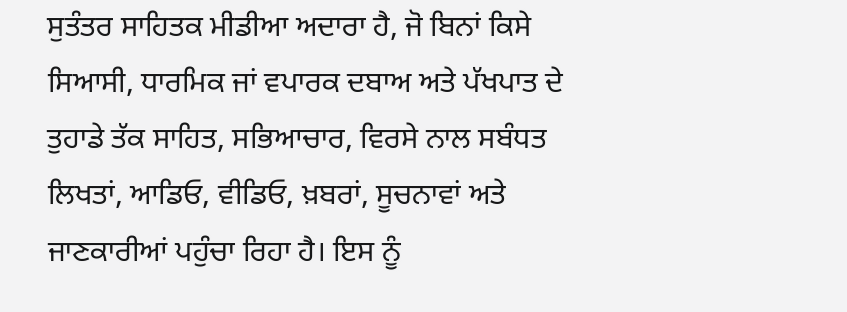ਸੁਤੰਤਰ ਸਾਹਿਤਕ ਮੀਡੀਆ ਅਦਾਰਾ ਹੈ, ਜੋ ਬਿਨਾਂ ਕਿਸੇ ਸਿਆਸੀ, ਧਾਰਮਿਕ ਜਾਂ ਵਪਾਰਕ ਦਬਾਅ ਅਤੇ ਪੱਖਪਾਤ ਦੇ ਤੁਹਾਡੇ ਤੱਕ ਸਾਹਿਤ, ਸਭਿਆਚਾਰ, ਵਿਰਸੇ ਨਾਲ ਸਬੰਧਤ ਲਿਖਤਾਂ, ਆਡਿਓ, ਵੀਡਿਓ, ਖ਼ਬਰਾਂ, ਸੂਚਨਾਵਾਂ ਅਤੇ ਜਾਣਕਾਰੀਆਂ ਪਹੁੰਚਾ ਰਿਹਾ ਹੈ। ਇਸ ਨੂੰ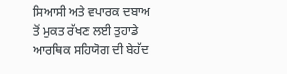ਸਿਆਸੀ ਅਤੇ ਵਪਾਰਕ ਦਬਾਅ ਤੋਂ ਮੁਕਤ ਰੱਖਣ ਲਈ ਤੁਹਾਡੇ ਆਰਥਿਕ ਸਹਿਯੋਗ ਦੀ ਬੇਹੱਦ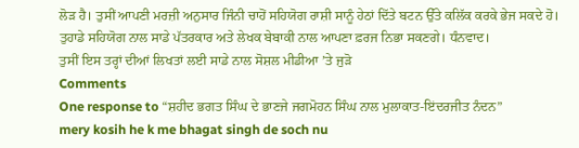ਲੋੜ ਹੈ। ਤੁਸੀਂ ਆਪਣੀ ਮਰਜ਼ੀ ਅਨੁਸਾਰ ਜਿੰਨੀ ਚਾਹੋਂ ਸਹਿਯੋਗ ਰਾਸ਼ੀ ਸਾਨੂੰ ਹੇਠਾਂ ਦਿੱਤੇ ਬਟਨ ਉੱਤੇ ਕਲਿੱਕ ਕਰਕੇ ਭੇਜ ਸਕਦੇ ਹੋ। ਤੁਹਾਡੇ ਸਹਿਯੋਗ ਨਾਲ ਸਾਡੇ ਪੱਤਰਕਾਰ ਅਤੇ ਲੇਖਕ ਬੇਬਾਕੀ ਨਾਲ ਆਪਣਾ ਫ਼ਰਜ ਨਿਭਾ ਸਕਣਗੇ। ਧੰਨਵਾਦ।
ਤੁਸੀਂ ਇਸ ਤਰ੍ਹਾਂ ਦੀਆਂ ਲਿਖਤਾਂ ਲਈ ਸਾਡੇ ਨਾਲ ਸੋਸ਼ਲ ਮੀਡੀਆ ’ਤੇ ਜੁੜੋ
Comments
One response to “ਸ਼ਹੀਦ ਭਗਤ ਸਿੰਘ ਦੇ ਭਾਣਜੇ ਜਗਮੋਹਨ ਸਿੰਘ ਨਾਲ ਮੁਲਾਕਾਤ-ਇਂਦਰਜੀਤ ਨੰਦਨ”
mery kosih he k me bhagat singh de soch nu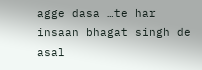agge dasa …te har insaan bhagat singh de asal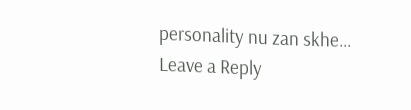personality nu zan skhe…
Leave a Reply